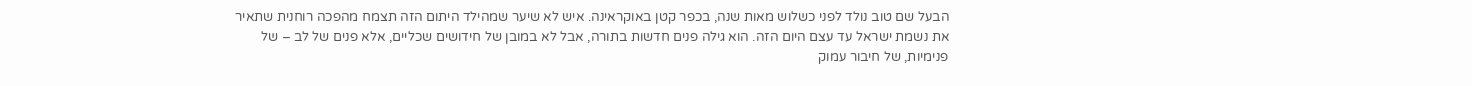הבעל שם טוב נולד לפני כשלוש מאות שנה, בכפר קטן באוקראינה. איש לא שיער שמהילד היתום הזה תצמח מהפכה רוחנית שתאיר את נשמת ישראל עד עצם היום הזה. הוא גילה פנים חדשות בתורה, אבל לא במובן של חידושים שכליים, אלא פנים של לב – של פנימיות, של חיבור עמוק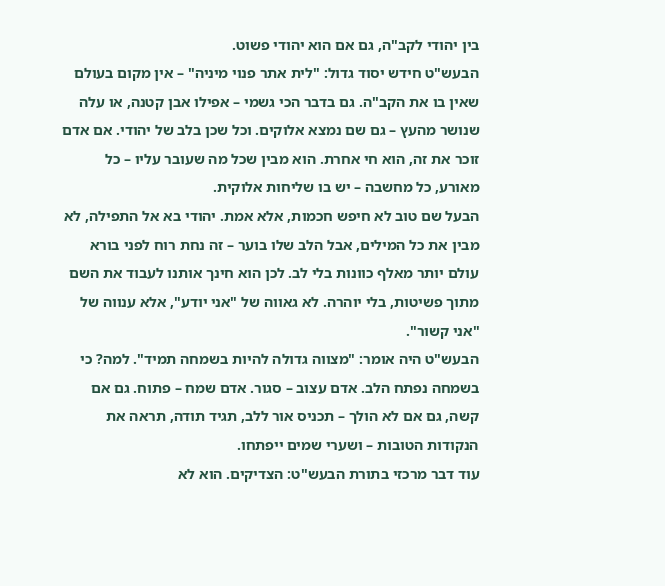בין יהודי לקב"ה, גם אם הוא יהודי פשוט.
הבעש"ט חידש יסוד גדול: "לית אתר פנוי מיניה" – אין מקום בעולם שאין בו את הקב"ה. גם בדבר הכי גשמי – אפילו אבן קטנה, או עלה שנושר מהעץ – גם שם נמצא אלוקים. וכל שכן בלב של יהודי. אם אדם זוכר את זה, הוא חי אחרת. הוא מבין שכל מה שעובר עליו – כל מאורע, כל מחשבה – יש בו שליחות אלוקית.
הבעל שם טוב לא חיפש חכמות, אלא אמת. יהודי בא אל התפילה, לא מבין את כל המילים, אבל הלב שלו בוער – זה נחת רוח לפני בורא עולם יותר מאלף כוונות בלי לב. לכן הוא חינך אותנו לעבוד את השם מתוך פשיטות, בלי יוהרה. לא גאווה של "אני יודע", אלא ענווה של "אני קשור".
הבעש"ט היה אומר: "מצווה גדולה להיות בשמחה תמיד". למה? כי בשמחה נפתח הלב. אדם עצוב – סגור. אדם שמח – פתוח. גם אם קשה, גם אם לא הולך – תכניס אור ללב, תגיד תודה, תראה את הנקודות הטובות – ושערי שמים ייפתחו.
עוד דבר מרכזי בתורת הבעש"ט: הצדיקים. הוא לא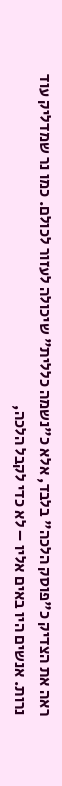ראה את הצדיק כ"פוסק הלכה" בלבד, אלא כ"נשמה כללית" שיכולה לעזור לכולם. כמו נר שמדליק עוד נרות. אנשים היו באים אליו – לא כדי לקבל הלכה,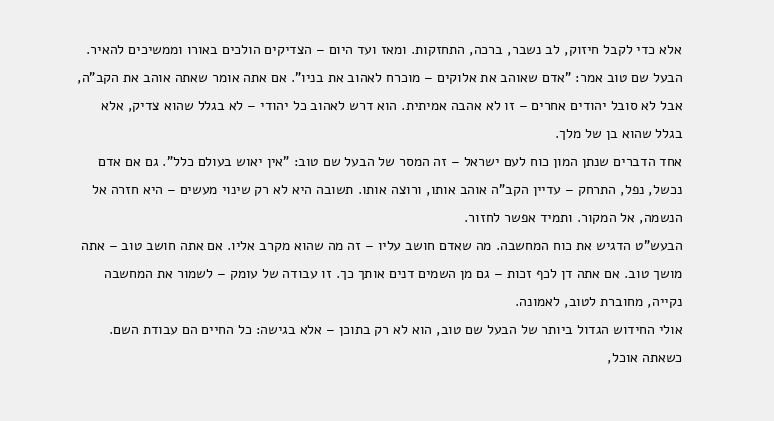אלא כדי לקבל חיזוק, לב נשבר, ברכה, התחזקות. ומאז ועד היום – הצדיקים הולכים באורו וממשיכים להאיר.
הבעל שם טוב אמר: "אדם שאוהב את אלוקים – מוכרח לאהוב את בניו". אם אתה אומר שאתה אוהב את הקב"ה, אבל לא סובל יהודים אחרים – זו לא אהבה אמיתית. הוא דרש לאהוב כל יהודי – לא בגלל שהוא צדיק, אלא בגלל שהוא בן של מלך.
אחד הדברים שנתן המון כוח לעם ישראל – זה המסר של הבעל שם טוב: "אין יאוש בעולם כלל". גם אם אדם נכשל, נפל, התרחק – עדיין הקב"ה אוהב אותו, ורוצה אותו. תשובה היא לא רק שינוי מעשים – היא חזרה אל הנשמה, אל המקור. ותמיד אפשר לחזור.
הבעש"ט הדגיש את כוח המחשבה. מה שאדם חושב עליו – זה מה שהוא מקרב אליו. אם אתה חושב טוב – אתה מושך טוב. אם אתה דן לכף זכות – גם מן השמים דנים אותך כך. זו עבודה של עומק – לשמור את המחשבה נקייה, מחוברת לטוב, לאמונה.
אולי החידוש הגדול ביותר של הבעל שם טוב, הוא לא רק בתוכן – אלא בגישה: כל החיים הם עבודת השם. כשאתה אוכל,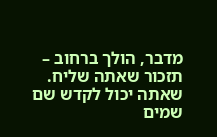מדבר, הולך ברחוב – תזכור שאתה שליח. שאתה יכול לקדש שם שמים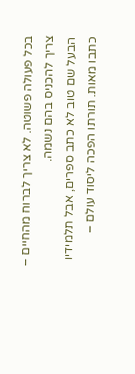בכל פעולה פשוטה. לא צריך לברוח מהחיים – צריך להכניס בהם נשמה.
הבעל שם טוב לא כתב ספרים, אבל תלמידיו כתבו מאות. תורתו הפכה ליסוד עולם –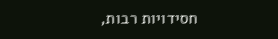חסידויות רבות,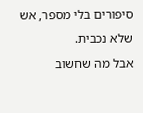סיפורים בלי מספר, אש שלא נכבית.
אבל מה שחשוב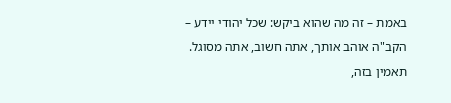באמת – זה מה שהוא ביקש: שכל יהודי יידע – הקב"ה אוהב אותך, אתה חשוב, אתה מסוגל. תאמין בזה,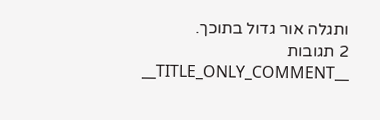ותגלה אור גדול בתוכך.
2 תגובות
__TITLE_ONLY_COMMENT__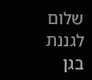שלום לגננת בגן